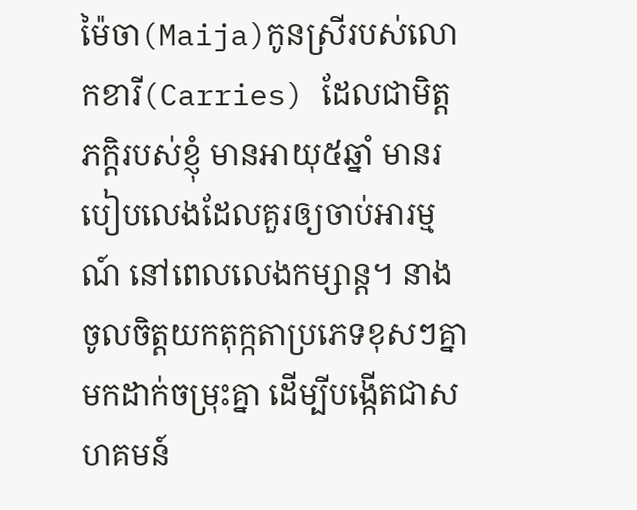ម៉ៃចា(Maija)កូនស្រីរបស់លោកខារី(Carries) ដែលជាមិត្តភក្តិរបស់ខ្ញុំ មានអាយុ៥ឆ្នាំ មានរបៀបលេងដែលគួរឲ្យចាប់អារម្មណ៍ នៅពេលលេងកម្សាន្ត។ នាងចូលចិត្តយកតុក្កតាប្រភេទខុសៗគ្នាមកដាក់ចម្រុះគ្នា ដើម្បីបង្កើតជាសហគមន៍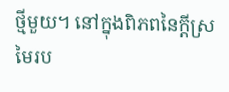ថ្មីមួយ។ នៅក្នុងពិភពនៃក្តីស្រមៃរប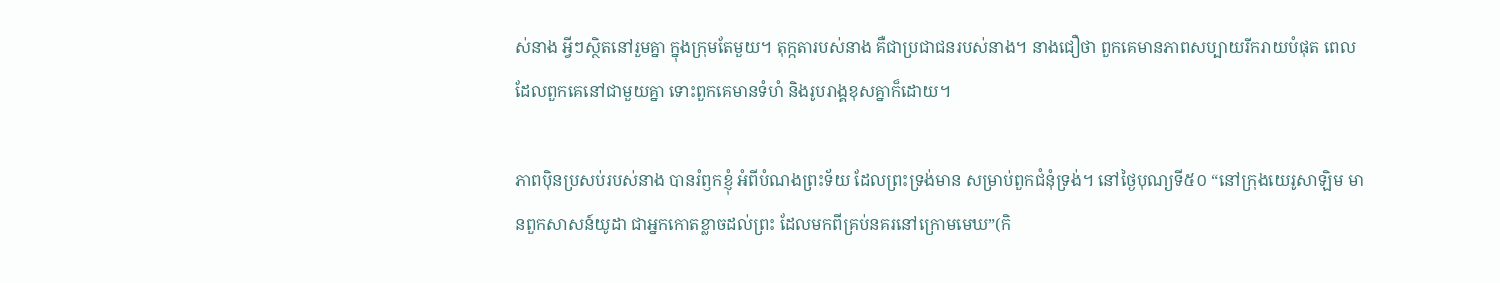ស់នាង អ្វីៗស្ថិតនៅរួមគ្នា ក្នុងក្រុមតែមួយ។ តុក្កតារបស់នាង គឺជាប្រជាជនរបស់នាង។ នាងជឿថា ពួកគេមានភាពសប្បាយរីករាយបំផុត ពេលដែលពួកគេនៅជាមួយគ្នា ទោះពួកគេមានទំហំ និងរូបរាង្គខុសគ្នាក៏ដោយ។

ភាពប៉ិនប្រសប់របស់នាង បានរំឭកខ្ញុំ អំពីបំណងព្រះទ័យ ដែលព្រះទ្រង់មាន សម្រាប់ពួកជំនុំទ្រង់។ នៅថ្ងៃបុណ្យទី៥០ “នៅក្រុងយេរូសាឡិម មានពួកសាសន៍យូដា ជាអ្នកកោតខ្លាចដល់ព្រះ ដែលមកពីគ្រប់នគរនៅក្រោមមេឃ”(កិ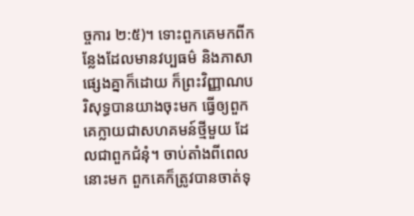ច្ចការ ២:៥)។ ទោះពួកគេមកពីកន្លែងដែលមានវប្បធម៌ និងភាសាផ្សេងគ្នាក៏ដោយ ក៏ព្រះវិញ្ញាណបរិសុទ្ធបានយាងចុះមក ធ្វើឲ្យពួកគេក្លាយជាសហគមន៍ថ្មីមួយ ដែលជាពួកជំនុំ។ ចាប់តាំងពីពេលនោះមក ពួកគេក៏ត្រូវបានចាត់ទុ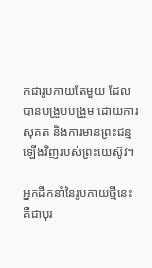កជារូបកាយតែមួយ ដែលបានបង្រួបបង្រួម ដោយការសុគត និងការមានព្រះជន្មឡើងវិញរបស់ព្រះយេស៊ូវ។

អ្នកដឹកនាំនៃរូបកាយថ្មីនេះ គឺជាបុរ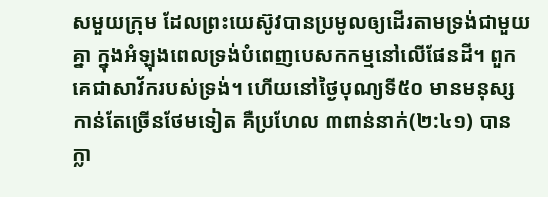សមួយក្រុម ដែលព្រះយេស៊ូវបានប្រមូលឲ្យដើរតាមទ្រង់ជាមួយគ្នា ក្នុងអំឡុងពេលទ្រង់បំពេញបេសកកម្មនៅលើផែនដី។ ពួកគេជាសាវ័ករបស់ទ្រង់។ ហើយនៅថ្ងៃបុណ្យទី៥០ មានមនុស្សកាន់តែច្រើនថែមទៀត គឺប្រហែល ៣ពាន់នាក់(២:៤១) បានក្លា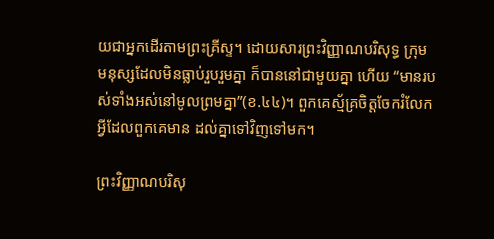យជាអ្នកដើរតាមព្រះគ្រីស្ទ។ ដោយសារព្រះវិញ្ញាណបរិសុទ្ធ ក្រុមមនុស្សដែលមិនធ្លាប់រួបរួមគ្នា ក៏បាននៅជាមួយគ្នា ហើយ “មានរបស់ទាំងអស់នៅមូលព្រមគ្នា”(ខ.៤៤)។ ពួកគេស្ម័គ្រចិត្តចែករំលែក អ្វីដែលពួកគេមាន ដល់គ្នាទៅវិញទៅមក។

ព្រះវិញ្ញាណបរិសុ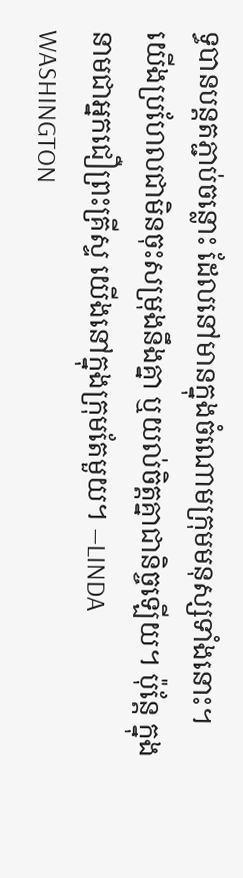ទ្ធបានបន្តតភ្ជាប់ចន្លោះ ដែលនៅមានក្នុងចំណោមក្រុមមនុស្សទាំងនោះ។ យើងប្រហែលជាមិនចុះសម្រុងនឹងគ្នា ឬយល់ចិត្តគ្នាជានិច្ចឡើយ។ ប៉ុន្តែ ក្នុងនាមជាអ្នកជឿព្រះគ្រីស្ទ យើងនៅក្នុងក្រុមតែមួយ។ —LINDA WASHINGTON